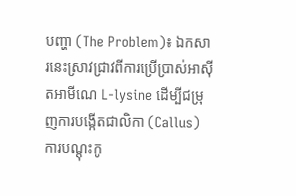បញ្ហា (The Problem)៖ ឯកសារនេះស្រាវជ្រាវពីការប្រើប្រាស់អាស៊ីតអាមីណេ L-lysine ដើម្បីជម្រុញការបង្កើតជាលិកា (Callus) ការបណ្តុះកូ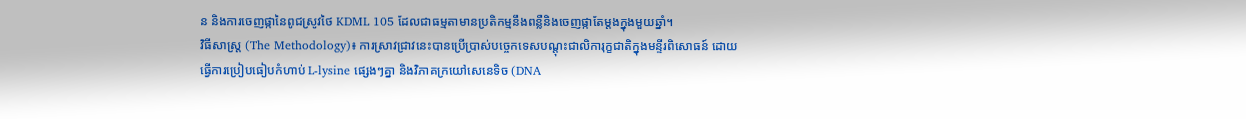ន និងការចេញផ្កានៃពូជស្រូវថៃ KDML 105 ដែលជាធម្មតាមានប្រតិកម្មនឹងពន្លឺនិងចេញផ្កាតែម្តងក្នុងមួយឆ្នាំ។
វិធីសាស្ត្រ (The Methodology)៖ ការស្រាវជ្រាវនេះបានប្រើប្រាស់បច្ចេកទេសបណ្តុះជាលិការុក្ខជាតិក្នុងមន្ទីរពិសោធន៍ ដោយធ្វើការប្រៀបធៀបកំហាប់ L-lysine ផ្សេងៗគ្នា និងវិភាគក្រយៅសេនេទិច (DNA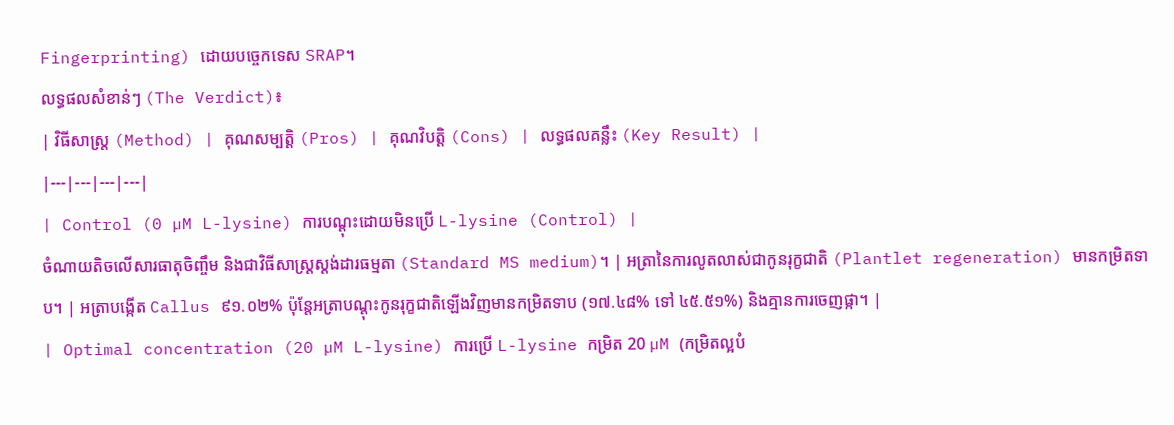Fingerprinting) ដោយបច្ចេកទេស SRAP។
លទ្ធផលសំខាន់ៗ (The Verdict)៖
| វិធីសាស្ត្រ (Method) | គុណសម្បត្តិ (Pros) | គុណវិបត្តិ (Cons) | លទ្ធផលគន្លឹះ (Key Result) |
|---|---|---|---|
| Control (0 µM L-lysine) ការបណ្តុះដោយមិនប្រើ L-lysine (Control) |
ចំណាយតិចលើសារធាតុចិញ្ចឹម និងជាវិធីសាស្ត្រស្តង់ដារធម្មតា (Standard MS medium)។ | អត្រានៃការលូតលាស់ជាកូនរុក្ខជាតិ (Plantlet regeneration) មានកម្រិតទាប។ | អត្រាបង្កើត Callus ៩១.០២% ប៉ុន្តែអត្រាបណ្តុះកូនរុក្ខជាតិឡើងវិញមានកម្រិតទាប (១៧.៤៨% ទៅ ៤៥.៥១%) និងគ្មានការចេញផ្កា។ |
| Optimal concentration (20 µM L-lysine) ការប្រើ L-lysine កម្រិត 20 µM (កម្រិតល្អបំ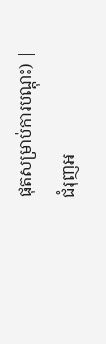ផុតសម្រាប់ការបណ្តុះ) |
ជំរុញអ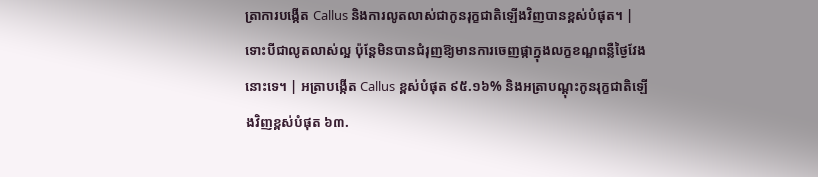ត្រាការបង្កើត Callus និងការលូតលាស់ជាកូនរុក្ខជាតិឡើងវិញបានខ្ពស់បំផុត។ | ទោះបីជាលូតលាស់ល្អ ប៉ុន្តែមិនបានជំរុញឱ្យមានការចេញផ្កាក្នុងលក្ខខណ្ឌពន្លឺថ្ងៃវែងនោះទេ។ | អត្រាបង្កើត Callus ខ្ពស់បំផុត ៩៥.១៦% និងអត្រាបណ្តុះកូនរុក្ខជាតិឡើងវិញខ្ពស់បំផុត ៦៣.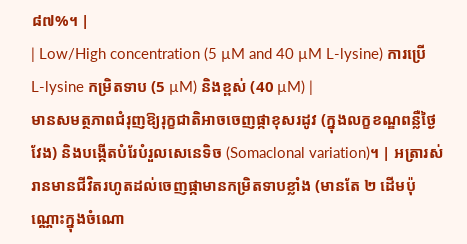៨៧%។ |
| Low/High concentration (5 µM and 40 µM L-lysine) ការប្រើ L-lysine កម្រិតទាប (5 µM) និងខ្ពស់ (40 µM) |
មានសមត្ថភាពជំរុញឱ្យរុក្ខជាតិអាចចេញផ្កាខុសរដូវ (ក្នុងលក្ខខណ្ឌពន្លឺថ្ងៃវែង) និងបង្កើតបំរែបំរួលសេនេទិច (Somaclonal variation)។ | អត្រារស់រានមានជីវិតរហូតដល់ចេញផ្កាមានកម្រិតទាបខ្លាំង (មានតែ ២ ដើមប៉ុណ្ណោះក្នុងចំណោ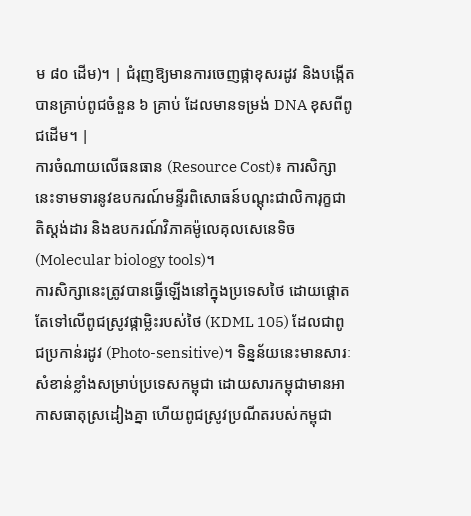ម ៨០ ដើម)។ | ជំរុញឱ្យមានការចេញផ្កាខុសរដូវ និងបង្កើតបានគ្រាប់ពូជចំនួន ៦ គ្រាប់ ដែលមានទម្រង់ DNA ខុសពីពូជដើម។ |
ការចំណាយលើធនធាន (Resource Cost)៖ ការសិក្សានេះទាមទារនូវឧបករណ៍មន្ទីរពិសោធន៍បណ្តុះជាលិការុក្ខជាតិស្តង់ដារ និងឧបករណ៍វិភាគម៉ូលេគុលសេនេទិច (Molecular biology tools)។
ការសិក្សានេះត្រូវបានធ្វើឡើងនៅក្នុងប្រទេសថៃ ដោយផ្តោតតែទៅលើពូជស្រូវផ្កាម្លិះរបស់ថៃ (KDML 105) ដែលជាពូជប្រកាន់រដូវ (Photo-sensitive)។ ទិន្នន័យនេះមានសារៈសំខាន់ខ្លាំងសម្រាប់ប្រទេសកម្ពុជា ដោយសារកម្ពុជាមានអាកាសធាតុស្រដៀងគ្នា ហើយពូជស្រូវប្រណីតរបស់កម្ពុជា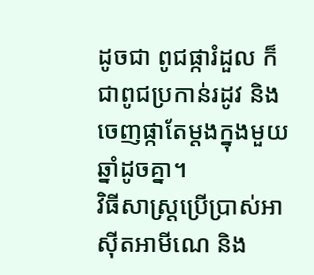ដូចជា ពូជផ្ការំដួល ក៏ជាពូជប្រកាន់រដូវ និងចេញផ្កាតែម្តងក្នុងមួយឆ្នាំដូចគ្នា។
វិធីសាស្ត្រប្រើប្រាស់អាស៊ីតអាមីណេ និង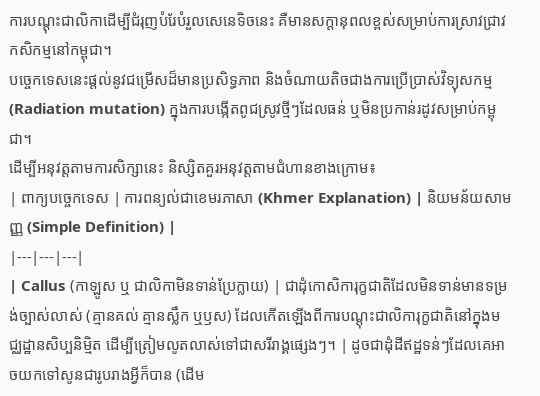ការបណ្តុះជាលិកាដើម្បីជំរុញបំរែបំរួលសេនេទិចនេះ គឺមានសក្តានុពលខ្ពស់សម្រាប់ការស្រាវជ្រាវកសិកម្មនៅកម្ពុជា។
បច្ចេកទេសនេះផ្តល់នូវជម្រើសដ៏មានប្រសិទ្ធភាព និងចំណាយតិចជាងការប្រើប្រាស់វិទ្យុសកម្ម (Radiation mutation) ក្នុងការបង្កើតពូជស្រូវថ្មីៗដែលធន់ ឬមិនប្រកាន់រដូវសម្រាប់កម្ពុជា។
ដើម្បីអនុវត្តតាមការសិក្សានេះ និស្សិតគួរអនុវត្តតាមជំហានខាងក្រោម៖
| ពាក្យបច្ចេកទេស | ការពន្យល់ជាខេមរភាសា (Khmer Explanation) | និយមន័យសាមញ្ញ (Simple Definition) |
|---|---|---|
| Callus (កាឡូស ឬ ជាលិកាមិនទាន់ប្រែក្លាយ) | ជាដុំកោសិការុក្ខជាតិដែលមិនទាន់មានទម្រង់ច្បាស់លាស់ (គ្មានគល់ គ្មានស្លឹក ឬឫស) ដែលកើតឡើងពីការបណ្ដុះជាលិការុក្ខជាតិនៅក្នុងមជ្ឈដ្ឋានសិប្បនិម្មិត ដើម្បីត្រៀមលូតលាស់ទៅជាសរីរាង្គផ្សេងៗ។ | ដូចជាដុំដីឥដ្ឋទន់ៗដែលគេអាចយកទៅសូនជារូបរាងអ្វីក៏បាន (ដើម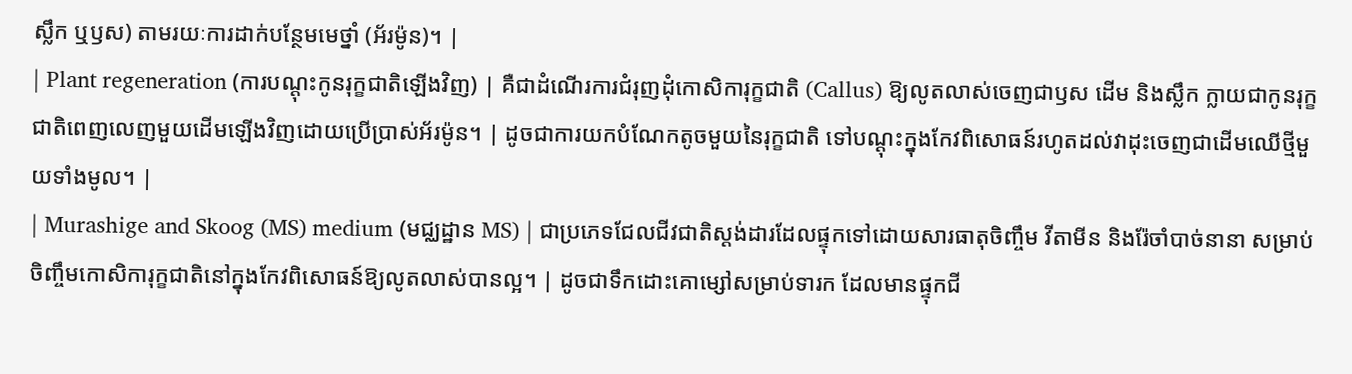ស្លឹក ឬឫស) តាមរយៈការដាក់បន្ថែមមេថ្នាំ (អ័រម៉ូន)។ |
| Plant regeneration (ការបណ្ដុះកូនរុក្ខជាតិឡើងវិញ) | គឺជាដំណើរការជំរុញដុំកោសិការុក្ខជាតិ (Callus) ឱ្យលូតលាស់ចេញជាឫស ដើម និងស្លឹក ក្លាយជាកូនរុក្ខជាតិពេញលេញមួយដើមឡើងវិញដោយប្រើប្រាស់អ័រម៉ូន។ | ដូចជាការយកបំណែកតូចមួយនៃរុក្ខជាតិ ទៅបណ្ដុះក្នុងកែវពិសោធន៍រហូតដល់វាដុះចេញជាដើមឈើថ្មីមួយទាំងមូល។ |
| Murashige and Skoog (MS) medium (មជ្ឈដ្ឋាន MS) | ជាប្រភេទជែលជីវជាតិស្តង់ដារដែលផ្ទុកទៅដោយសារធាតុចិញ្ចឹម វីតាមីន និងរ៉ែចាំបាច់នានា សម្រាប់ចិញ្ចឹមកោសិការុក្ខជាតិនៅក្នុងកែវពិសោធន៍ឱ្យលូតលាស់បានល្អ។ | ដូចជាទឹកដោះគោម្សៅសម្រាប់ទារក ដែលមានផ្ទុកជី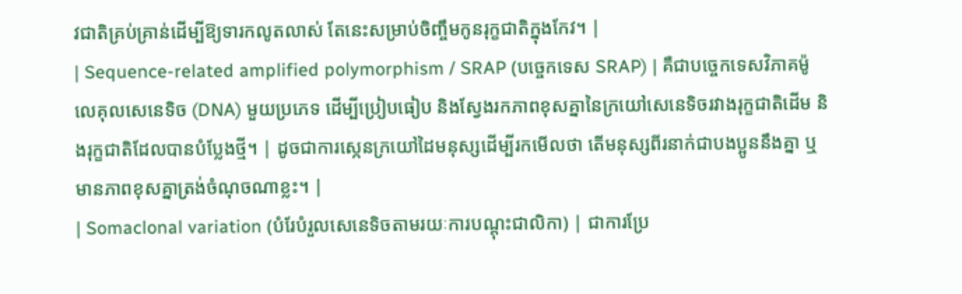វជាតិគ្រប់គ្រាន់ដើម្បីឱ្យទារកលូតលាស់ តែនេះសម្រាប់ចិញ្ចឹមកូនរុក្ខជាតិក្នុងកែវ។ |
| Sequence-related amplified polymorphism / SRAP (បច្ចេកទេស SRAP) | គឺជាបច្ចេកទេសវិភាគម៉ូលេគុលសេនេទិច (DNA) មួយប្រភេទ ដើម្បីប្រៀបធៀប និងស្វែងរកភាពខុសគ្នានៃក្រយៅសេនេទិចរវាងរុក្ខជាតិដើម និងរុក្ខជាតិដែលបានបំប្លែងថ្មី។ | ដូចជាការស្កេនក្រយៅដៃមនុស្សដើម្បីរកមើលថា តើមនុស្សពីរនាក់ជាបងប្អូននឹងគ្នា ឬមានភាពខុសគ្នាត្រង់ចំណុចណាខ្លះ។ |
| Somaclonal variation (បំរែបំរួលសេនេទិចតាមរយៈការបណ្ដុះជាលិកា) | ជាការប្រែ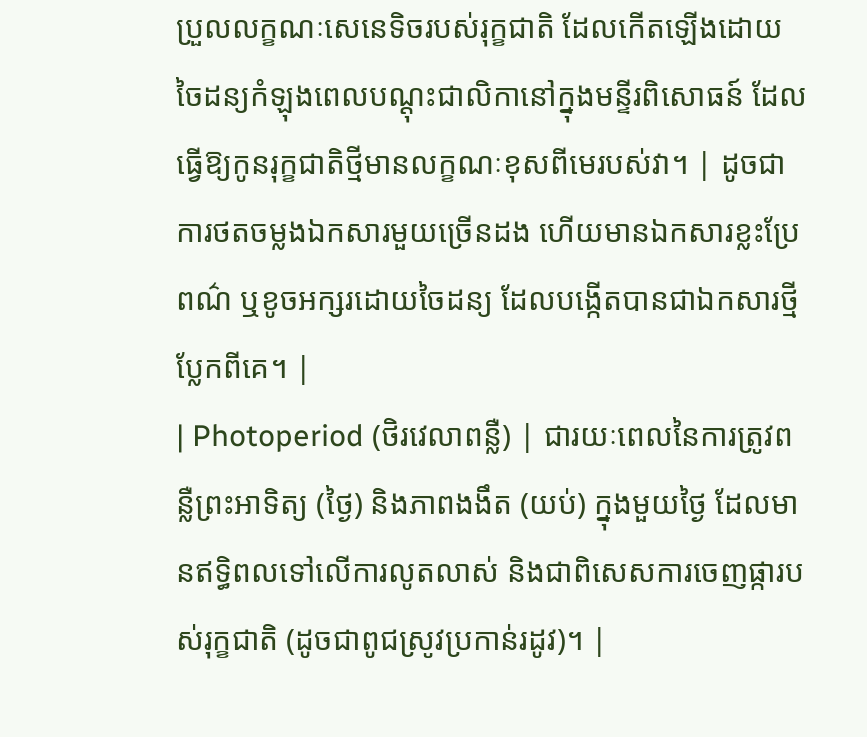ប្រួលលក្ខណៈសេនេទិចរបស់រុក្ខជាតិ ដែលកើតឡើងដោយចៃដន្យកំឡុងពេលបណ្ដុះជាលិកានៅក្នុងមន្ទីរពិសោធន៍ ដែលធ្វើឱ្យកូនរុក្ខជាតិថ្មីមានលក្ខណៈខុសពីមេរបស់វា។ | ដូចជាការថតចម្លងឯកសារមួយច្រើនដង ហើយមានឯកសារខ្លះប្រែពណ៌ ឬខូចអក្សរដោយចៃដន្យ ដែលបង្កើតបានជាឯកសារថ្មីប្លែកពីគេ។ |
| Photoperiod (ថិរវេលាពន្លឺ) | ជារយៈពេលនៃការត្រូវពន្លឺព្រះអាទិត្យ (ថ្ងៃ) និងភាពងងឹត (យប់) ក្នុងមួយថ្ងៃ ដែលមានឥទ្ធិពលទៅលើការលូតលាស់ និងជាពិសេសការចេញផ្ការបស់រុក្ខជាតិ (ដូចជាពូជស្រូវប្រកាន់រដូវ)។ |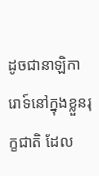ដូចជានាឡិការោទ៍នៅក្នុងខ្លួនរុក្ខជាតិ ដែល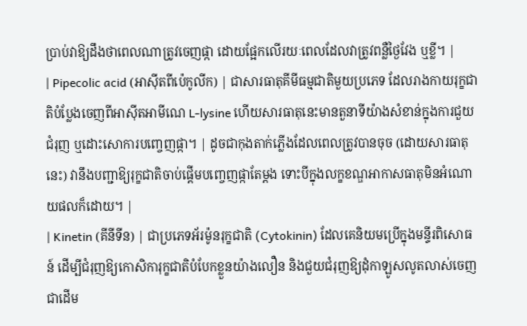ប្រាប់វាឱ្យដឹងថាពេលណាត្រូវចេញផ្កា ដោយផ្អែកលើរយៈពេលដែលវាត្រូវពន្លឺថ្ងៃវែង ឬខ្លី។ |
| Pipecolic acid (អាស៊ីតពីប៉េកូលីក) | ជាសារធាតុគីមីធម្មជាតិមួយប្រភេទ ដែលរាងកាយរុក្ខជាតិបំប្លែងចេញពីអាស៊ីតអាមីណេ L-lysine ហើយសារធាតុនេះមានតួនាទីយ៉ាងសំខាន់ក្នុងការជួយជំរុញ ឬដោះសោការបញ្ចេញផ្កា។ | ដូចជាកុងតាក់ភ្លើងដែលពេលត្រូវបានចុច (ដោយសារធាតុនេះ) វានឹងបញ្ជាឱ្យរុក្ខជាតិចាប់ផ្តើមបញ្ចេញផ្កាតែម្តង ទោះបីក្នុងលក្ខខណ្ឌអាកាសធាតុមិនអំណោយផលក៏ដោយ។ |
| Kinetin (គីនីទីន) | ជាប្រភេទអ័រម៉ូនរុក្ខជាតិ (Cytokinin) ដែលគេនិយមប្រើក្នុងមន្ទីរពិសោធន៍ ដើម្បីជំរុញឱ្យកោសិការុក្ខជាតិបំបែកខ្លួនយ៉ាងលឿន និងជួយជំរុញឱ្យដុំកាឡូសលូតលាស់ចេញជាដើម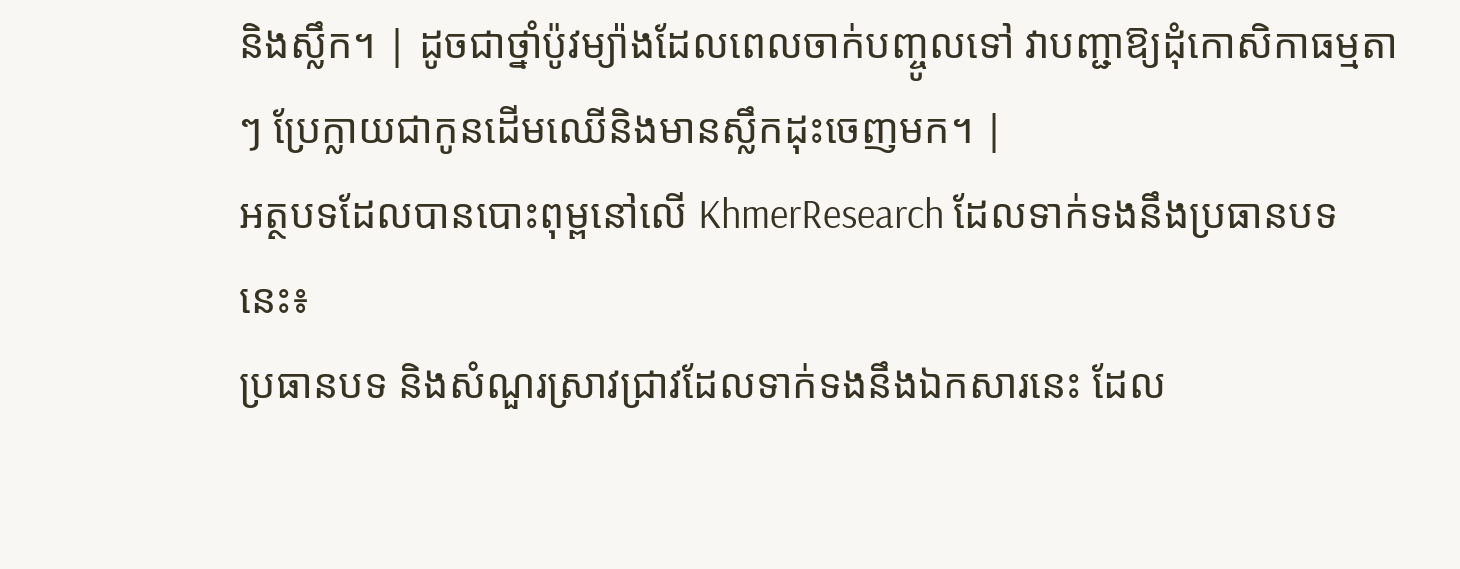និងស្លឹក។ | ដូចជាថ្នាំប៉ូវម្យ៉ាងដែលពេលចាក់បញ្ចូលទៅ វាបញ្ជាឱ្យដុំកោសិកាធម្មតាៗ ប្រែក្លាយជាកូនដើមឈើនិងមានស្លឹកដុះចេញមក។ |
អត្ថបទដែលបានបោះពុម្ពនៅលើ KhmerResearch ដែលទាក់ទងនឹងប្រធានបទនេះ៖
ប្រធានបទ និងសំណួរស្រាវជ្រាវដែលទាក់ទងនឹងឯកសារនេះ ដែល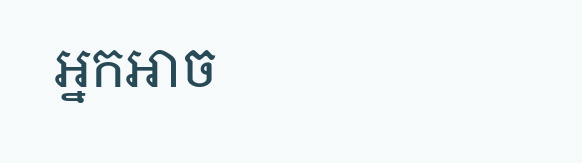អ្នកអាច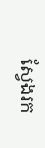ស្វែងរក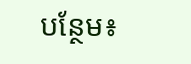បន្ថែម៖